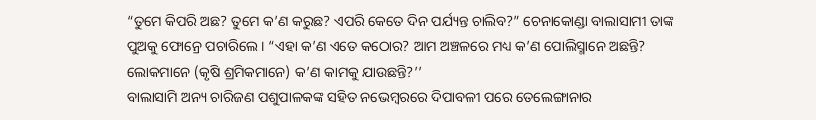“ତୁମେ କିପରି ଅଛ? ତୁମେ କ’ଣ କରୁଛ? ଏପରି କେତେ ଦିନ ପର୍ଯ୍ୟନ୍ତ ଚାଲିବ?” ଚେନାକୋଣ୍ଡା ବାଲାସାମୀ ତାଙ୍କ ପୁଅକୁ ଫୋନ୍ରେ ପଚାରିଲେ । “ଏହା କ’ଣ ଏତେ କଠୋର? ଆମ ଅଞ୍ଚଳରେ ମଧ୍ୟ କ’ଣ ପୋଲିସ୍ମାନେ ଅଛନ୍ତି? ଲୋକମାନେ (କୃଷି ଶ୍ରମିକମାନେ) କ’ଣ କାମକୁ ଯାଉଛନ୍ତି?’’
ବାଲାସାମି ଅନ୍ୟ ଚାରିଜଣ ପଶୁପାଳକଙ୍କ ସହିତ ନଭେମ୍ବରରେ ଦିପାବଳୀ ପରେ ତେଲେଙ୍ଗାନାର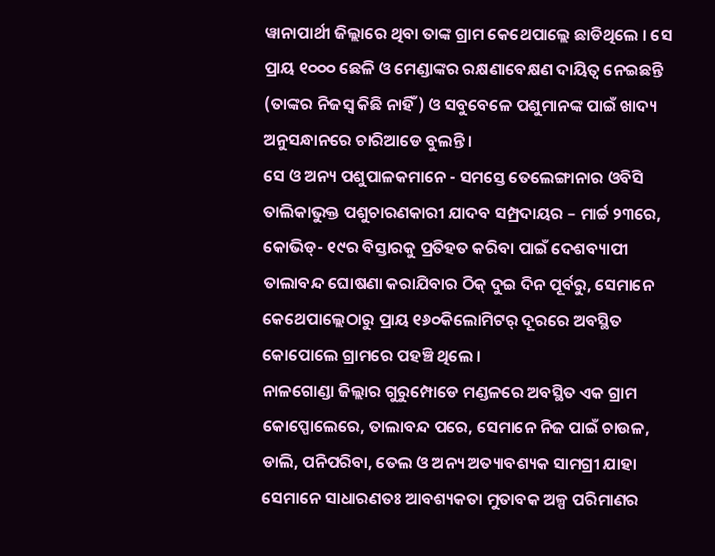ୱାନାପାର୍ଥୀ ଜିଲ୍ଲାରେ ଥିବା ତାଙ୍କ ଗ୍ରାମ କେଥେପାଲ୍ଲେ ଛାଡିଥିଲେ । ସେ ପ୍ରାୟ ୧୦୦୦ ଛେଳି ଓ ମେଣ୍ଡାଙ୍କର ରକ୍ଷଣାବେକ୍ଷଣ ଦାୟିତ୍ୱ ନେଇଛନ୍ତି (ତାଙ୍କର ନିଜସ୍ୱ କିଛି ନାହିଁ) ଓ ସବୁବେଳେ ପଶୁମାନଙ୍କ ପାଇଁ ଖାଦ୍ୟ ଅନୁସନ୍ଧାନରେ ଚାରିଆଡେ ବୁଲନ୍ତି ।
ସେ ଓ ଅନ୍ୟ ପଶୁପାଳକମାନେ - ସମସ୍ତେ ତେଲେଙ୍ଗାନାର ଓବିସି ତାଲିକାଭୁକ୍ତ ପଶୁଚାରଣକାରୀ ଯାଦବ ସମ୍ପ୍ରଦାୟର – ମାର୍ଚ୍ଚ ୨୩ରେ, କୋଭିଡ୍- ୧୯ର ବିସ୍ତାରକୁ ପ୍ରତିହତ କରିବା ପାଇଁ ଦେଶବ୍ୟାପୀ ତାଲାବନ୍ଦ ଘୋଷଣା କରାଯିବାର ଠିକ୍ ଦୁଇ ଦିନ ପୂର୍ବରୁ, ସେମାନେ କେଥେପାଲ୍ଲେଠାରୁ ପ୍ରାୟ ୧୬୦କିଲୋମିଟର୍ ଦୂରରେ ଅବସ୍ଥିତ କୋପୋଲେ ଗ୍ରାମରେ ପହଞ୍ଚି ଥିଲେ ।
ନାଳଗୋଣ୍ଡା ଜିଲ୍ଲାର ଗୁରୁମ୍ପୋଡେ ମଣ୍ଡଳରେ ଅବସ୍ଥିତ ଏକ ଗ୍ରାମ କୋପ୍ପୋଲେରେ, ତାଲାବନ୍ଦ ପରେ, ସେମାନେ ନିଜ ପାଇଁ ଚାଉଳ, ଡାଲି, ପନିପରିବା, ତେଲ ଓ ଅନ୍ୟ ଅତ୍ୟାବଶ୍ୟକ ସାମଗ୍ରୀ ଯାହା ସେମାନେ ସାଧାରଣତଃ ଆବଶ୍ୟକତା ମୁତାବକ ଅଳ୍ପ ପରିମାଣର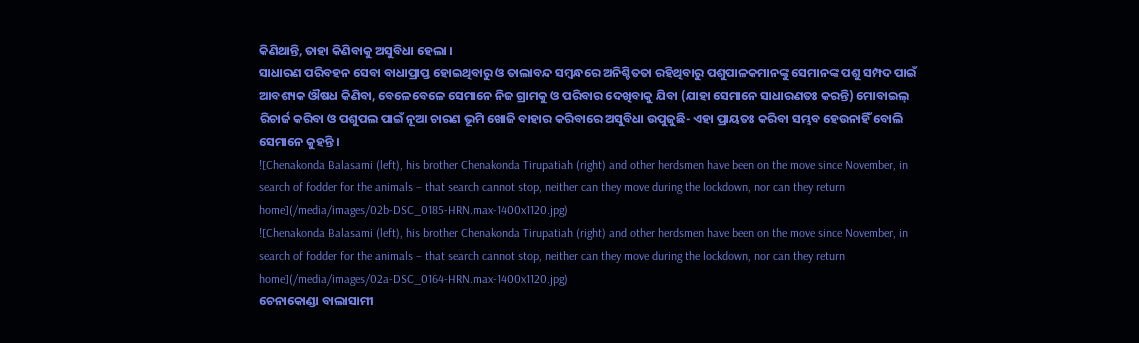କିଣିଥାନ୍ତି, ତାହା କିଣିବାକୁ ଅସୁବିଧା ହେଲା ।
ସାଧାରଣ ପରିବହନ ସେବା ବାଧାପ୍ରାପ୍ତ ହୋଇଥିବାରୁ ଓ ତାଲାବନ୍ଦ ସମ୍ବନ୍ଧରେ ଅନିଶ୍ଚିତତା ରହିଥିବାରୁ ପଶୁପାଳକମାନଙ୍କୁ ସେମାନଙ୍କ ପଶୁ ସମ୍ପଦ ପାଇଁ ଆବଶ୍ୟକ ଔଷଧ କିଣିବା, ବେଳେବେଳେ ସେମାନେ ନିଜ ଗ୍ରାମକୁ ଓ ପରିବାର ଦେଖିବାକୁ ଯିବା (ଯାହା ସେମାନେ ସାଧାରଣତଃ କରନ୍ତି) ମୋବାଇଲ୍ ରିଚାର୍ଜ କରିବା ଓ ପଶୁପଲ ପାଇଁ ନୂଆ ଚାରଣ ଭୂମି ଖୋଜି ବାହାର କରିବାରେ ଅସୁବିଧା ଉପୁଜୁଛି- ଏହା ପ୍ରାୟତଃ କରିବା ସମ୍ଭବ ହେଉନାହିଁ ବୋଲି ସେମାନେ କୁହନ୍ତି ।
![Chenakonda Balasami (left), his brother Chenakonda Tirupatiah (right) and other herdsmen have been on the move since November, in search of fodder for the animals – that search cannot stop, neither can they move during the lockdown, nor can they return home](/media/images/02b-DSC_0185-HRN.max-1400x1120.jpg)
![Chenakonda Balasami (left), his brother Chenakonda Tirupatiah (right) and other herdsmen have been on the move since November, in search of fodder for the animals – that search cannot stop, neither can they move during the lockdown, nor can they return home](/media/images/02a-DSC_0164-HRN.max-1400x1120.jpg)
ଚେନାକୋଣ୍ଡା ବାଲାସାମୀ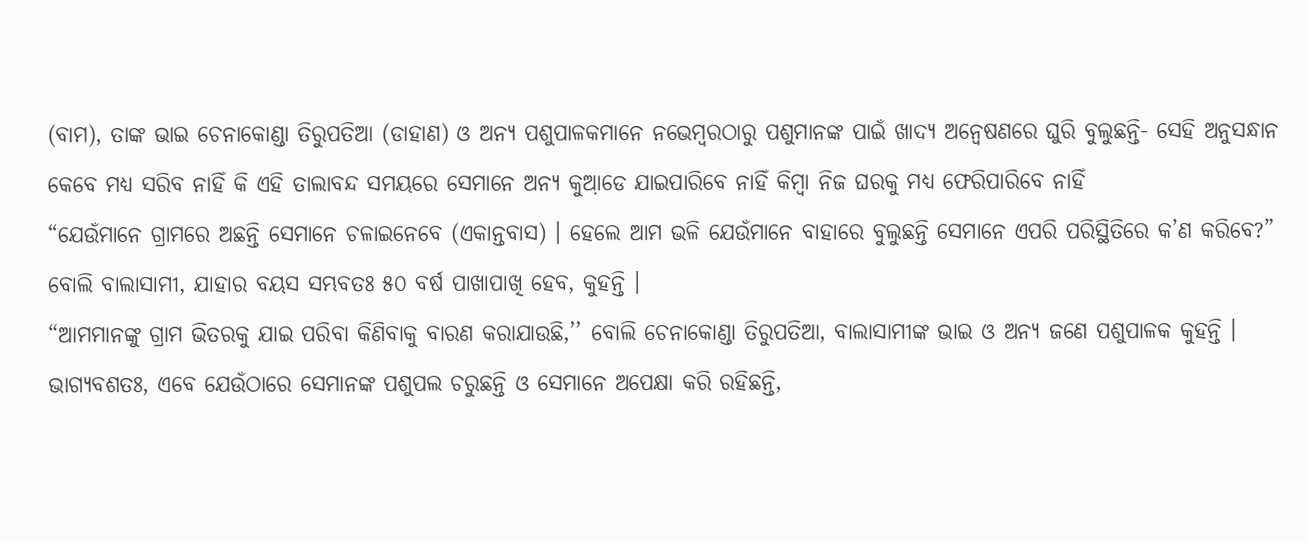(ବାମ), ତାଙ୍କ ଭାଇ ଚେନାକୋଣ୍ଡା ତିରୁପତିଆ (ଡାହାଣ) ଓ ଅନ୍ୟ ପଶୁପାଳକମାନେ ନଭେମ୍ବରଠାରୁ ପଶୁମାନଙ୍କ ପାଇଁ ଖାଦ୍ୟ ଅନ୍ୱେଷଣରେ ଘୁରି ବୁଲୁଛନ୍ତି- ସେହି ଅନୁସନ୍ଧାନ କେବେ ମଧ୍ୟ ସରିବ ନାହିଁ କି ଏହି ତାଲାବନ୍ଦ ସମୟରେ ସେମାନେ ଅନ୍ୟ କୁଆ଼ଡେ ଯାଇପାରିବେ ନାହିଁ କିମ୍ବା ନିଜ ଘରକୁ ମଧ୍ୟ ଫେରିପାରିବେ ନାହିଁ
“ଯେଉଁମାନେ ଗ୍ରାମରେ ଅଛନ୍ତି ସେମାନେ ଚଳାଇନେବେ (ଏକାନ୍ତବାସ) । ହେଲେ ଆମ ଭଳି ଯେଉଁମାନେ ବାହାରେ ବୁଲୁଛନ୍ତି ସେମାନେ ଏପରି ପରିସ୍ଥିତିରେ କ’ଣ କରିବେ?” ବୋଲି ବାଲାସାମୀ, ଯାହାର ବୟସ ସମ୍ଭବତଃ ୫୦ ବର୍ଷ ପାଖାପାଖି ହେବ, କୁହନ୍ତି ।
“ଆମମାନଙ୍କୁ ଗ୍ରାମ ଭିତରକୁ ଯାଇ ପରିବା କିଣିବାକୁ ବାରଣ କରାଯାଉଛି,’’ ବୋଲି ଚେନାକୋଣ୍ଡା ତିରୁପତିଆ, ବାଲାସାମୀଙ୍କ ଭାଇ ଓ ଅନ୍ୟ ଜଣେ ପଶୁପାଳକ କୁହନ୍ତି ।
ଭାଗ୍ୟବଶତଃ, ଏବେ ଯେଉଁଠାରେ ସେମାନଙ୍କ ପଶୁପଲ ଚରୁଛନ୍ତି ଓ ସେମାନେ ଅପେକ୍ଷା କରି ରହିଛନ୍ତି,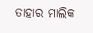ତାହାର ମାଲିକ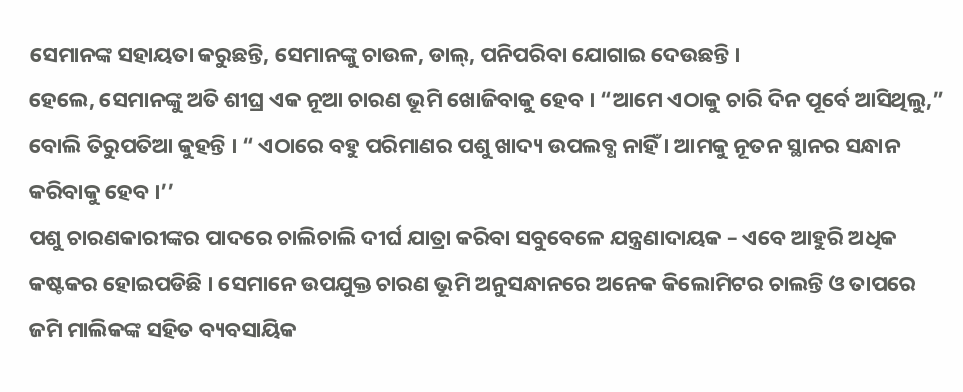ସେମାନଙ୍କ ସହାୟତା କରୁଛନ୍ତି, ସେମାନଙ୍କୁ ଚାଉଳ, ଡାଲ୍, ପନିପରିବା ଯୋଗାଇ ଦେଉଛନ୍ତି ।
ହେଲେ, ସେମାନଙ୍କୁ ଅତି ଶୀଘ୍ର ଏକ ନୂଆ ଚାରଣ ଭୂମି ଖୋଜିବାକୁ ହେବ । “ଆମେ ଏଠାକୁ ଚାରି ଦିନ ପୂର୍ବେ ଆସିଥିଲୁ,” ବୋଲି ତିରୁପତିଆ କୁହନ୍ତି । “ ଏଠାରେ ବହୁ ପରିମାଣର ପଶୁ ଖାଦ୍ୟ ଉପଲବ୍ଧ ନାହିଁ । ଆମକୁ ନୂତନ ସ୍ଥାନର ସନ୍ଧାନ କରିବାକୁ ହେବ ।’’
ପଶୁ ଚାରଣକାରୀଙ୍କର ପାଦରେ ଚାଲିଚାଲି ଦୀର୍ଘ ଯାତ୍ରା କରିବା ସବୁବେଳେ ଯନ୍ତ୍ରଣାଦାୟକ – ଏବେ ଆହୁରି ଅଧିକ କଷ୍ଟକର ହୋଇପଡିଛି । ସେମାନେ ଉପଯୁକ୍ତ ଚାରଣ ଭୂମି ଅନୁସନ୍ଧାନରେ ଅନେକ କିଲୋମିଟର ଚାଲନ୍ତି ଓ ତାପରେ ଜମି ମାଲିକଙ୍କ ସହିତ ବ୍ୟବସାୟିକ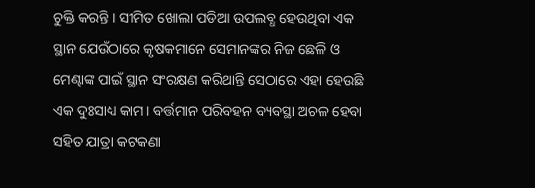ଚୁକ୍ତି କରନ୍ତି । ସୀମିତ ଖୋଲା ପଡିଆ ଉପଲବ୍ଧ ହେଉଥିବା ଏକ ସ୍ଥାନ ଯେଉଁଠାରେ କୃଷକମାନେ ସେମାନଙ୍କର ନିଜ ଛେଳି ଓ ମେଣ୍ଢାଙ୍କ ପାଇଁ ସ୍ଥାନ ସଂରକ୍ଷଣ କରିଥାନ୍ତି ସେଠାରେ ଏହା ହେଉଛି ଏକ ଦୁଃସାଧ୍ୟ କାମ। ବର୍ତ୍ତମାନ ପରିବହନ ବ୍ୟବସ୍ଥା ଅଚଳ ହେବା ସହିତ ଯାତ୍ରା କଟକଣା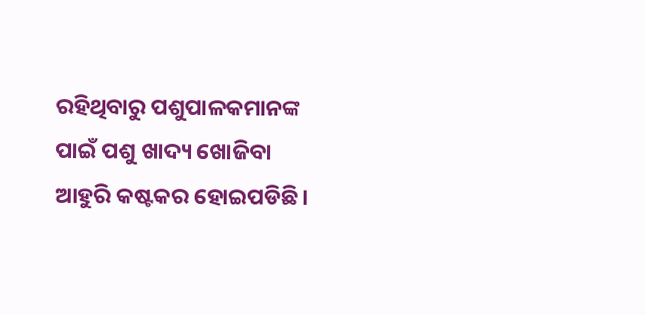ରହିଥିବାରୁ ପଶୁପାଳକମାନଙ୍କ ପାଇଁ ପଶୁ ଖାଦ୍ୟ ଖୋଜିବା ଆହୁରି କଷ୍ଟକର ହୋଇପଡିଛି।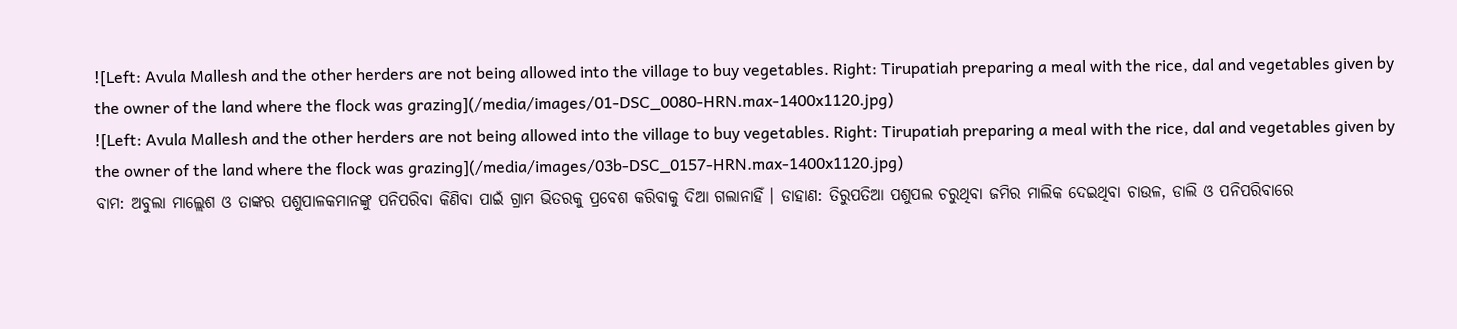![Left: Avula Mallesh and the other herders are not being allowed into the village to buy vegetables. Right: Tirupatiah preparing a meal with the rice, dal and vegetables given by the owner of the land where the flock was grazing](/media/images/01-DSC_0080-HRN.max-1400x1120.jpg)
![Left: Avula Mallesh and the other herders are not being allowed into the village to buy vegetables. Right: Tirupatiah preparing a meal with the rice, dal and vegetables given by the owner of the land where the flock was grazing](/media/images/03b-DSC_0157-HRN.max-1400x1120.jpg)
ବାମ: ଅବୁଲା ମାଲ୍ଲେଶ ଓ ତାଙ୍କର ପଶୁପାଳକମାନଙ୍କୁ ପନିପରିବା କିଣିବା ପାଇଁ ଗ୍ରାମ ଭିତରକୁ ପ୍ରବେଶ କରିବାକୁ ଦିଆ ଗଲାନାହିଁ । ଡାହାଣ: ତିରୁପତିଆ ପଶୁପଲ ଚରୁଥିବା ଜମିର ମାଲିକ ଦେଇଥିବା ଚାଉଳ, ଡାଲି ଓ ପନିପରିବାରେ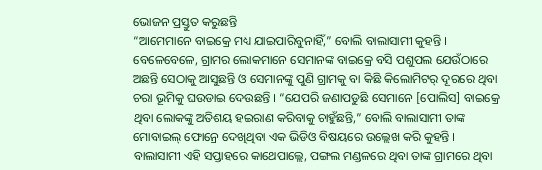ଭୋଜନ ପ୍ରସ୍ତୁତ କରୁଛନ୍ତି
“ଆମେମାନେ ବାଇକ୍ରେ ମଧ୍ୟ ଯାଇପାରିବୁନାହିଁ,” ବୋଲି ବାଲାସାମୀ କୁହନ୍ତି । ବେଳେବେଳେ, ଗ୍ରାମର ଲୋକମାନେ ସେମାନଙ୍କ ବାଇକ୍ରେ ବସି ପଶୁପଲ ଯେଉଁଠାରେ ଅଛନ୍ତି ସେଠାକୁ ଆସୁଛନ୍ତି ଓ ସେମାନଙ୍କୁ ପୁଣି ଗ୍ରାମକୁ ବା କିଛି କିଲୋମିଟର୍ ଦୂରରେ ଥିବା ଚରା ଭୂମିକୁ ଘଉଡାଇ ଦେଉଛନ୍ତି । “ଯେପରି ଜଣାପଡୁଛି ସେମାନେ [ପୋଲିସ] ବାଇକ୍ରେ ଥିବା ଲୋକଙ୍କୁ ଅତିଶୟ ହଇରାଣ କରିବାକୁ ଚାହୁଁଛନ୍ତି,” ବୋଲି ବାଲାସାମୀ ତାଙ୍କ ମୋବାଇଲ୍ ଫୋନ୍ରେ ଦେଖିଥିବା ଏକ ଭିଡିଓ ବିଷୟରେ ଉଲ୍ଲେଖ କରି କୁହନ୍ତି ।
ବାଲାସାମୀ ଏହି ସପ୍ତାହରେ କାଥେପାଲ୍ଲେ, ପଙ୍ଗଲ ମଣ୍ଡଳରେ ଥିବା ତାଙ୍କ ଗ୍ରାମରେ ଥିବା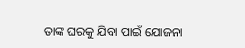ତାଙ୍କ ଘରକୁ ଯିବା ପାଇଁ ଯୋଜନା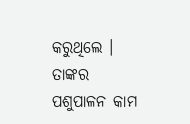କରୁଥିଲେ । ତାଙ୍କର ପଶୁପାଳନ କାମ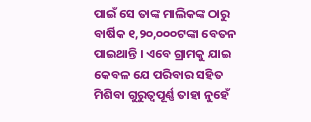ପାଇଁ ସେ ତାଙ୍କ ମାଲିକଙ୍କ ଠାରୁ ବାର୍ଷିକ ୧,୨୦,୦୦୦ଟଙ୍କା ବେତନ ପାଇଥାନ୍ତି । ଏବେ ଗ୍ରାମକୁ ଯାଇ କେବଳ ଯେ ପରିବାର ସହିତ ମିଶିବା ଗୁରୁତ୍ୱପୂର୍ଣ୍ଣ ତାହା ନୁହେଁ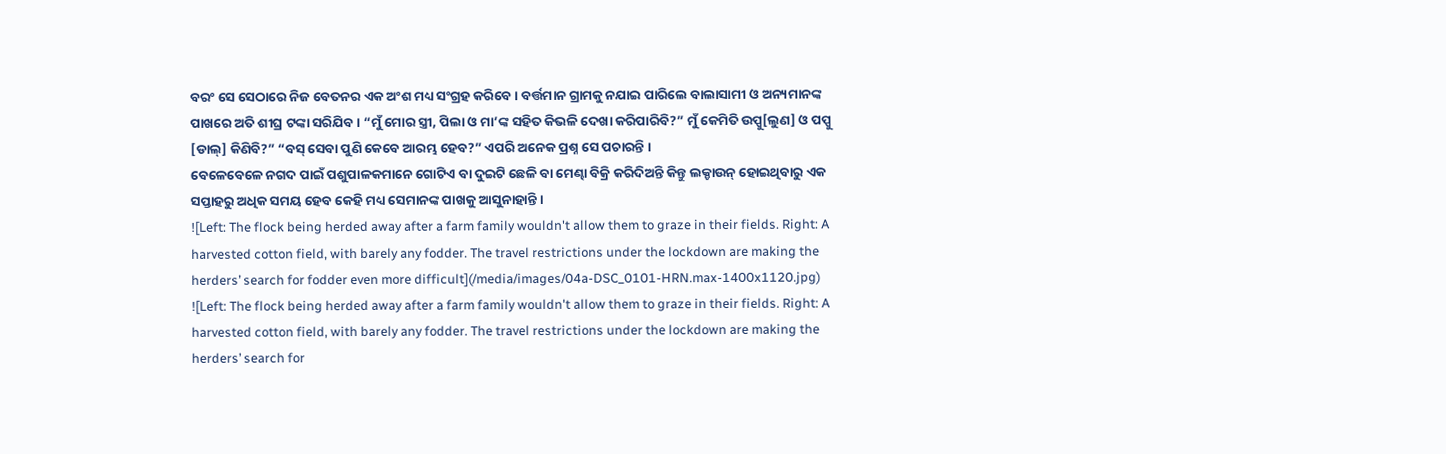ବରଂ ସେ ସେଠାରେ ନିଜ ବେତନର ଏକ ଅଂଶ ମଧ୍ୟ ସଂଗ୍ରହ କରିବେ । ବର୍ତ୍ତମାନ ଗ୍ରାମକୁ ନଯାଇ ପାରିଲେ ବାଲାସାମୀ ଓ ଅନ୍ୟମାନଙ୍କ ପାଖରେ ଅତି ଶୀଘ୍ର ଟଙ୍କା ସରିଯିବ । “ମୁଁ ମୋର ସ୍ତ୍ରୀ, ପିଲା ଓ ମା’ଙ୍କ ସହିତ କିଭଳି ଦେଖା କରିପାରିବି?” ମୁଁ କେମିତି ଉପ୍ପୁ[ଲୁଣ] ଓ ପପ୍ପୁ [ଡାଲ୍] କିଣିବି?” “ବସ୍ ସେବା ପୁଣି କେବେ ଆରମ୍ଭ ହେବ?” ଏପରି ଅନେକ ପ୍ରଶ୍ନ ସେ ପଚାରନ୍ତି ।
ବେଳେବେଳେ ନଗଦ ପାଇଁ ପଶୁପାଳକମାନେ ଗୋଟିଏ ବା ଦୁଇଟି ଛେଳି ବା ମେଣ୍ଢା ବିକ୍ରି କରିଦିଅନ୍ତି କିନ୍ତୁ ଲକ୍ଡାଉନ୍ ହୋଇଥିବାରୁ ଏକ ସପ୍ତାହରୁ ଅଧିକ ସମୟ ହେବ କେହି ମଧ୍ୟ ସେମାନଙ୍କ ପାଖକୁ ଆସୁନାହାନ୍ତି ।
![Left: The flock being herded away after a farm family wouldn't allow them to graze in their fields. Right: A harvested cotton field, with barely any fodder. The travel restrictions under the lockdown are making the herders’ search for fodder even more difficult](/media/images/04a-DSC_0101-HRN.max-1400x1120.jpg)
![Left: The flock being herded away after a farm family wouldn't allow them to graze in their fields. Right: A harvested cotton field, with barely any fodder. The travel restrictions under the lockdown are making the herders’ search for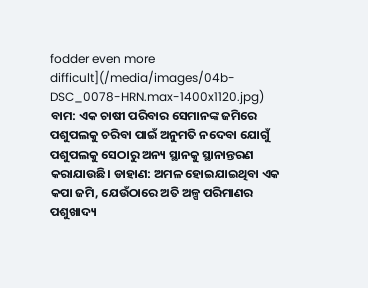fodder even more difficult](/media/images/04b-DSC_0078-HRN.max-1400x1120.jpg)
ବାମ: ଏକ ଚାଷୀ ପରିବାର ସେମାନଙ୍କ ଜମିରେ ପଶୁପଲକୁ ଚରିବା ପାଇଁ ଅନୁମତି ନଦେବା ଯୋଗୁଁ ପଶୁପଲକୁ ସେଠାରୁ ଅନ୍ୟ ସ୍ଥାନକୁ ସ୍ଥାନାନ୍ତରଣ କରାଯାଉଛି। ଡାହାଣ: ଅମଳ ହୋଇଯାଇଥିବା ଏକ କପା ଜମି, ଯେଉଁଠାରେ ଅତି ଅଳ୍ପ ପରିମାଣର ପଶୁଖାଦ୍ୟ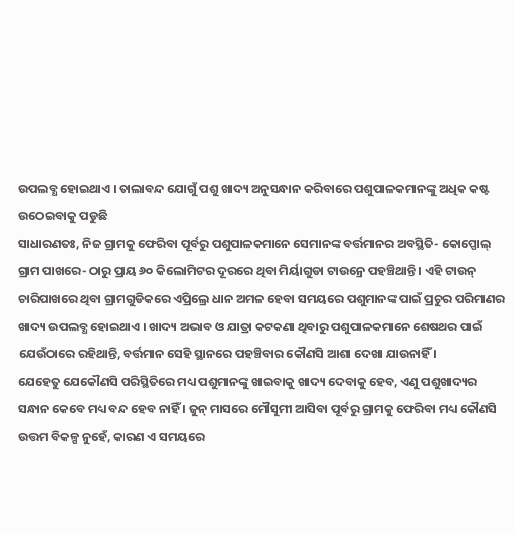ଉପଲବ୍ଧ ହୋଇଥାଏ । ତାଲାବନ୍ଦ ଯୋଗୁଁ ପଶୁ ଖାଦ୍ୟ ଅନୁସନ୍ଧାନ କରିବାରେ ପଶୁପାଳକମାନଙ୍କୁ ଅଧିକ କଷ୍ଟ ଉଠେଇବାକୁ ପଡୁଛି
ସାଧାରଣତଃ, ନିଜ ଗ୍ରାମକୁ ଫେରିବା ପୂର୍ବରୁ ପଶୁପାଳକମାନେ ସେମାନଙ୍କ ବର୍ତ୍ତମାନର ଅବସ୍ଥିତି- କୋପ୍ପୋଲ୍ ଗ୍ରାମ ପାଖରେ- ଠାରୁ ପ୍ରାୟ ୬୦ କିଲୋମିଟର ଦୂରରେ ଥିବା ମିର୍ୟାଗୁଡା ଟାଉନ୍ରେ ପହଞ୍ଚିଥାନ୍ତି । ଏହି ଟାଉନ୍ ଚାରିପାଖରେ ଥିବା ଗ୍ରାମଗୁଡିକରେ ଏପ୍ରିଲ୍ରେ ଧାନ ଅମଳ ହେବା ସମୟରେ ପଶୁମାନଙ୍କ ପାଇଁ ପ୍ରଚୁର ପରିମାଣର ଖାଦ୍ୟ ଉପଲବ୍ଧ ହୋଇଥାଏ । ଖାଦ୍ୟ ଅଭାବ ଓ ଯାତ୍ରା କଟକଣା ଥିବାରୁ ପଶୁପାଳକମାନେ ଶେଷଥର ପାଇଁ ଯେଉଁଠାରେ ରହିଥାନ୍ତି, ବର୍ତ୍ତମାନ ସେହି ସ୍ଥାନରେ ପହଞ୍ଚିବାର କୌଣସି ଆଶା ଦେଖା ଯାଉନାହିଁ ।
ଯେହେତୁ ଯେକୌଣସି ପରିସ୍ଥିତିରେ ମଧ୍ୟ ପଶୁମାନଙ୍କୁ ଖାଇବାକୁ ଖାଦ୍ୟ ଦେବାକୁ ହେବ, ଏଣୁ ପଶୁଖାଦ୍ୟର ସନ୍ଧାନ କେବେ ମଧ୍ୟ ବନ୍ଦ ହେବ ନାହିଁ । ଜୁନ୍ ମାସରେ ମୌସୁମୀ ଆସିବା ପୂର୍ବରୁ ଗ୍ରାମକୁ ଫେରିବା ମଧ୍ୟ କୌଣସି ଉତ୍ତମ ବିକଳ୍ପ ନୁହେଁ, କାରଣ ଏ ସମୟରେ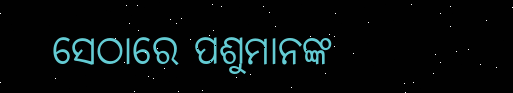ସେଠାରେ ପଶୁମାନଙ୍କ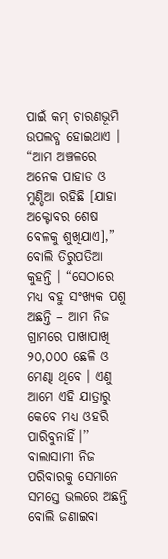ପାଇଁ କମ୍ ଚାରଣଭୂମି ଉପଲବ୍ଧ ହୋଇଥାଏ । “ଆମ ଅଞ୍ଚଳରେ ଅନେକ ପାହାଡ ଓ ମୁଣ୍ଡିଆ ରହିଛି [ଯାହା ଅକ୍ଟୋବର ଶେଷ ବେଳକୁ ଶୁଖିଯାଏ],” ବୋଲି ତିରୁପତିଆ କୁହନ୍ତି । “ସେଠାରେ ମଧ୍ୟ ବହୁ ସଂଖ୍ୟକ ପଶୁ ଅଛନ୍ତି – ଆମ ନିଜ ଗ୍ରାମରେ ପାଖାପାଖି ୨୦,୦୦୦ ଛେଳି ଓ ମେଣ୍ଢା ଥିବେ । ଏଣୁ ଆମେ ଏହି ଯାତ୍ରାରୁ କେବେ ମଧ୍ୟ ଓହରି ପାରିବୁନାହିଁ।’’
ବାଲାସାମୀ ନିଜ ପରିବାରକୁ ସେମାନେ ସମସ୍ତେ ଭଲରେ ଅଛନ୍ତି ବୋଲି ଜଣାଇବା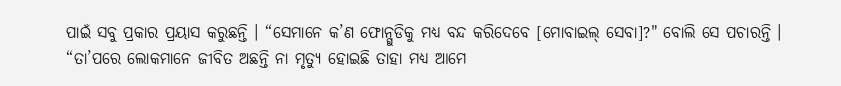ପାଇଁ ସବୁ ପ୍ରକାର ପ୍ରୟାସ କରୁଛନ୍ତି । “ସେମାନେ କ’ଣ ଫୋନ୍ଗୁଡିକୁ ମଧ୍ୟ ବନ୍ଦ କରିଦେବେ [ମୋବାଇଲ୍ ସେବା]?" ବୋଲି ସେ ପଚାରନ୍ତି । “ତା’ପରେ ଲୋକମାନେ ଜୀବିତ ଅଛନ୍ତି ନା ମୃତ୍ୟୁ ହୋଇଛି ତାହା ମଧ୍ୟ ଆମେ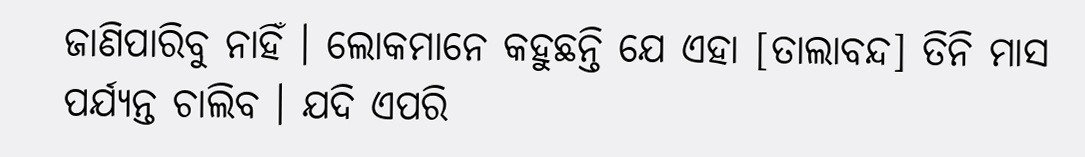ଜାଣିପାରିବୁ ନାହିଁ । ଲୋକମାନେ କହୁଛନ୍ତି ଯେ ଏହା [ତାଲାବନ୍ଦ] ତିନି ମାସ ପର୍ଯ୍ୟନ୍ତ ଚାଲିବ । ଯଦି ଏପରି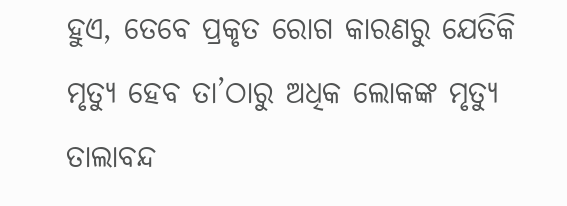ହୁଏ, ତେବେ ପ୍ରକୃତ ରୋଗ କାରଣରୁ ଯେତିକି ମୃତ୍ୟୁ ହେବ ତା’ଠାରୁ ଅଧିକ ଲୋକଙ୍କ ମୃତ୍ୟୁ ତାଲାବନ୍ଦ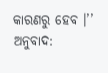କାରଣରୁ ହେବ ।’’
ଅନୁବାଦ: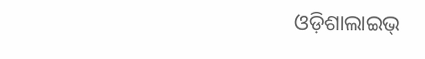ଓଡ଼ିଶାଲାଇଭ୍